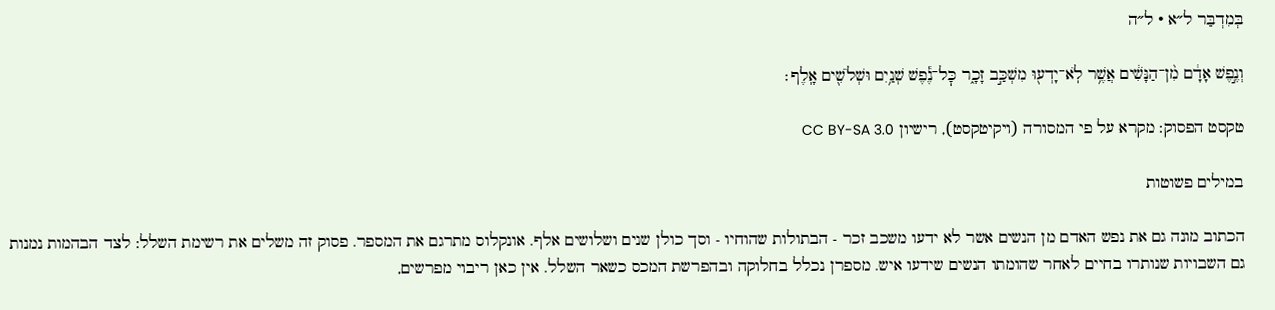בְּמִדְבַּר ל״א · ל״ה

וְנֶ֣פֶשׁ אָדָ֔ם מִ֨ן־הַנָּשִׁ֔ים אֲשֶׁ֥ר לֹֽא־יָדְע֖וּ מִשְׁכַּ֣ב זָכָ֑ר כׇּל־נֶ֕פֶשׁ שְׁנַ֥יִם וּשְׁלֹשִׁ֖ים אָֽלֶף׃

טקסט הפסוק: מקרא על פי המסורה (ויקיטקסט), רישיון CC BY-SA 3.0

במילים פשוטות

הכתוב מונה גם את נפש האדם מן הנשים אשר לא ידעו משכב זכר - הבתולות שהוחיו - וסך כולן שנים ושלושים אלף. אונקלוס מתרגם את המספר. פסוק זה משלים את רשימת השלל: לצד הבהמות נמנות גם השבויות שנותרו בחיים לאחר שהומתו הנשים שידעו איש. מספרן נכלל בחלוקה ובהפרשת המכס כשאר השלל. אין כאן ריבוי מפרשים,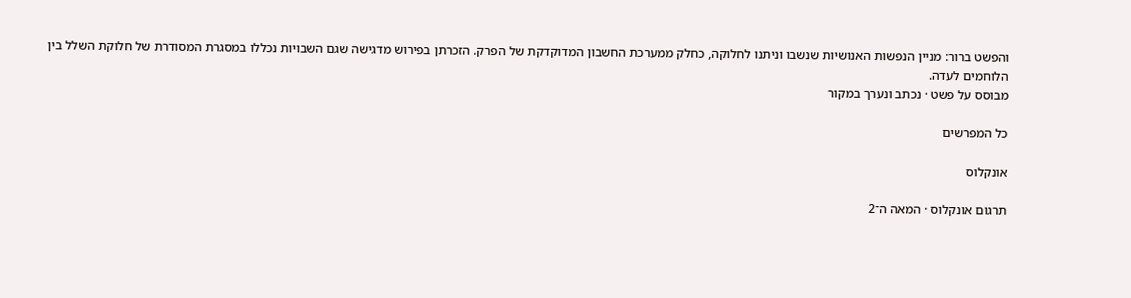והפשט ברור: מניין הנפשות האנושיות שנשבו וניתנו לחלוקה, כחלק ממערכת החשבון המדוקדקת של הפרק. הזכרתן בפירוש מדגישה שגם השבויות נכללו במסגרת המסודרת של חלוקת השלל בין הלוחמים לעדה.
מבוסס על פשט · נכתב ונערך במקור

כל המפרשים

אונקלוס

תרגום אונקלוס · המאה ה־2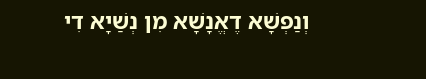וְנַפְשָׁא דֶאֱנָשָׁא מִן נְשַׁיָא דִי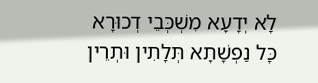לָא יְדָעָא מִשְׁכְּבֵי דְכוּרָא כָּל נַפְשָׁתָא תְּלָתִין וּתְרֵין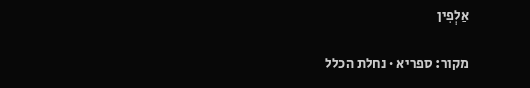אַלְפִין

מקור: ספריא · נחלת הכלל